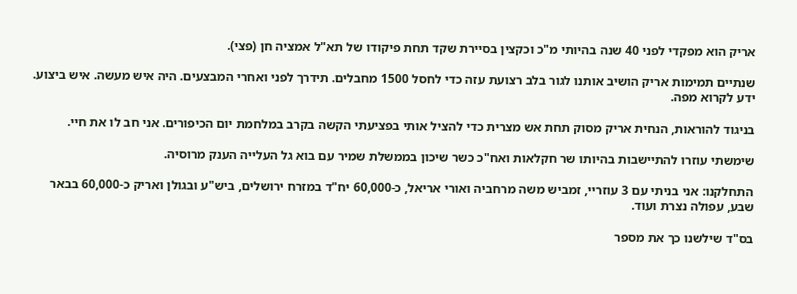אריק הוא מפקדי לפני 40 שנה בהיותי מ"כ וכקצין בסיירת שקד תחת פיקודו של תא"ל אמציה חן (פצי).

שנתיים תמימות אריק הושיב אותנו לגור בלב רצועת עזה כדי לחסל 1500 מחבלים. תידרך לפני ואחרי המבצעים. היה איש מעשה. איש ביצוע. ידע לקרוא מפה.

בניגוד להוראות, הנחית אריק מסוק תחת אש מצרית כדי להציל אותי בפציעתי הקשה בקרב במלחמת יום הכיפורים. אני חב לו את חיי.

שימשתי עוזרו להתיישבות בהיותו שר חקלאות ואח"כ כשר שיכון בממשלת שמיר עם בוא גל העלייה הענק מרוסיה.

התחלקנו: אני בניתי עם 3 עוזריי, זמביש משה מרחביה ואורי אריאל, כ-60,000 יח"ד במזרח ירושלים, ביש"ע ובגולן ואריק כ-60,000 בבאר שבע, עפולה נצרת ועוד.

בס"ד שילשנו כך את מספר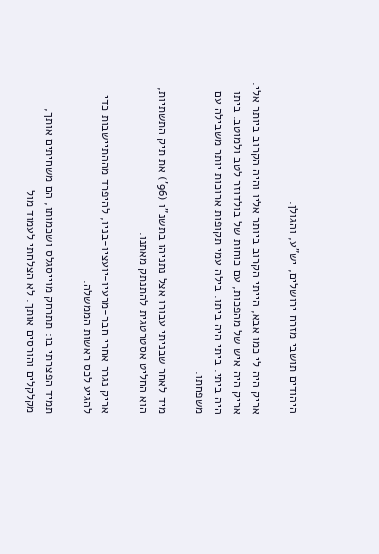היהודים תושבי מזרח ירושלים, יש"ע, והגולן.

אריק היה לי כמו אבא, הייתי הקרוב ביותר אליו והיה הקרוב ביותר אלי. אריק היה איש של מהפכות, עם כוחות של בולדוזר לטב ולמוטב. ביתו היה ביתי. ביתי היה ביתו. בילה עמי תקופות ארוכות יותר משבילה עם משפחתו.

מיד לאחר שבניתי עבורו אצל נתניהו בתשנ"ו (96') את תיק התשתיות, הוא החליט אסטרטגית להתנתק מאתנו.

אריק נגרר אחרי חבר-מרעיו-יועציו-בניו, להיפרד מההתיישבות כדי להגיע לכס ראשות הממשלה.

תמיד הפצרתי בו: תתרחק מוייסגלס ושכמותו, הם משחיתים אותך, מקלקלים והורסים אותך. לא הצלחתי לעמוד מול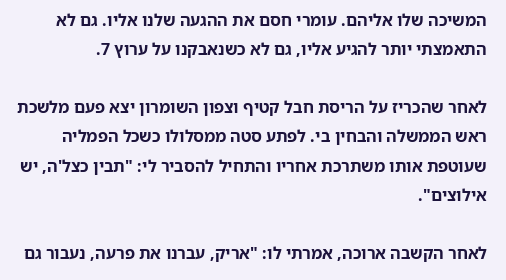המשיכה שלו אליהם. עומרי חסם את ההגעה שלנו אליו. גם לא התאמצתי יותר להגיע אליו, גם לא כשנאבקנו על ערוץ 7.

לאחר שהכריז על הריסת חבל קטיף וצפון השומרון יצא פעם מלשכת ראש הממשלה והבחין בי. לפתע סטה ממסלולו כשכל הפמליה שעוטפת אותו משתרכת אחריו והתחיל להסביר לי: "תבין כצל'ה, יש אילוצים".

לאחר הקשבה ארוכה, אמרתי לו: "אריק, עברנו את פרעה, נעבור גם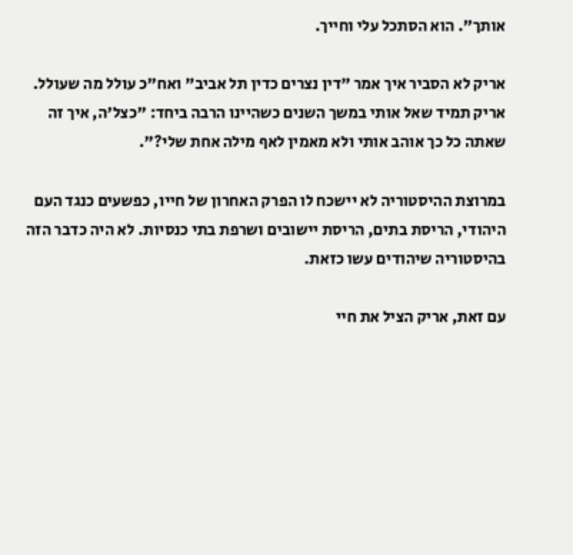אותך". הוא הסתכל עלי וחייך.

אריק לא הסביר איך אמר "דין נצרים כדין תל אביב" ואח"כ עולל מה שעולל. אריק תמיד שאל אותי במשך השנים כשהיינו הרבה ביחד: "כצל'ה, איך זה שאתה כל כך אוהב אותי ולא מאמין לאף מילה אחת שלי?".

במרוצת ההיסטוריה לא יישכח לו הפרק האחרון של חייו, כפשעים כנגד העם היהודי, הריסת בתים, הריסת יישובים ושרפת בתי כנסיות. לא היה כדבר הזה בהיסטוריה שיהודים עשו כזאת.

עם זאת, אריק הציל את חיי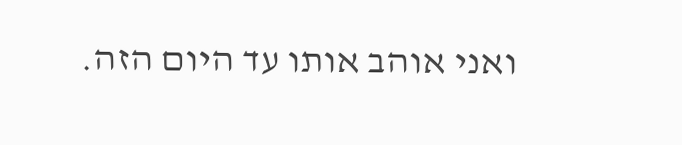ואני אוהב אותו עד היום הזה.